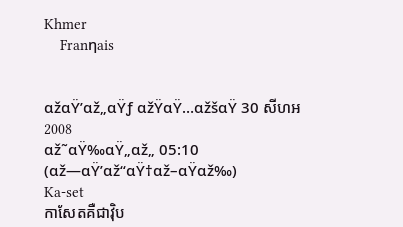Khmer
    Franηais


αžαŸ’αž„αŸƒ αžŸαŸ…αžšαŸ 30 សីហអ 2008
αž˜αŸ‰αŸ„αž„ 05:10 (αž—αŸ’αž“αŸ†αž–αŸαž‰)
Ka-set
កាសែតគឺជាវ៉ិប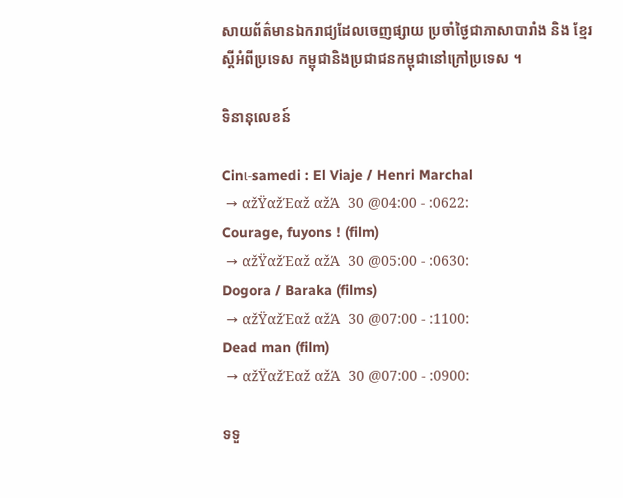សាយព័ត៌មានឯករាជ្យដែលចេញផ្សាយ ប្រចាំថ្ងៃជាភាសាបារាំង និង ខ្មែរស្តីអំពីប្រទេស កម្ពុជានិងប្រជាជនកម្ពុជានៅក្រៅប្រទេស ។

ទិនានុលេខន៍

Cinι-samedi : El Viaje / Henri Marchal
 → αžŸαžΈαž αžΆ  30 @04:00 - :0622:
Courage, fuyons ! (film)
 → αžŸαžΈαž αžΆ  30 @05:00 - :0630:
Dogora / Baraka (films)
 → αžŸαžΈαž αžΆ  30 @07:00 - :1100:
Dead man (film)
 → αžŸαžΈαž αžΆ  30 @07:00 - :0900:

ទទួ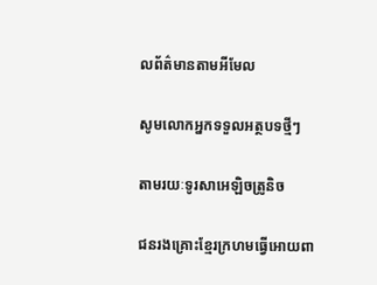លព័ត៌មានតាមអីមែល

សូមលោកអ្នកទទួលអត្ថបទថ្មីៗ

តាមរយៈទូរសាអេឡិចត្រូនិច

ជនរងគ្រោះខ្មែរក្រហមធ្វើអោយពា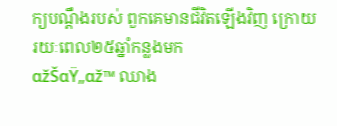ក្យបណ្តឹងរបស់ ពួកគេមានជីវិតឡើងវិញ ក្រោយរយៈពេល២៥ឆ្នាំកន្លងមក
αžŠαŸ„αž™ ឈាង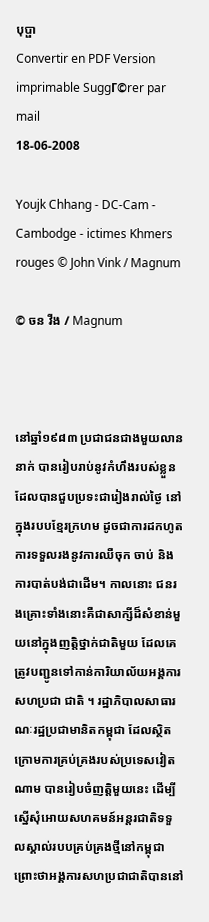បុប្ផា
Convertir en PDF Version imprimable SuggΓ©rer par mail
18-06-2008

Youjk Chhang - DC-Cam - Cambodge - ictimes Khmers rouges © John Vink / Magnum

© ចន វីង / Magnum



នៅឆ្នាំ១៩៨៣ ប្រជាជនជាងមួយលាននាក់ បានរៀបរាប់នូវកំហឹងរបស់ខ្លួនដែលបានជួបប្រទះជារៀងរាល់ថ្ងៃ នៅក្នុងរបបខ្មែរក្រហម ដូចជាការដកហូត ការទទួលរងនូវការឈឺចុក ចាប់ និងការបាត់បង់ជាដើម។ កាលនោះ ជនរងគ្រោះទាំងនោះគឺជាសាក្សីដ៏សំខាន់មួយនៅក្នុងញត្តិថ្នាក់ជាតិមួយ ដែលគេត្រូវបញ្ជូនទៅកាន់ការិយាល័យអង្គការសហប្រជា ជាតិ ។ រដ្ឋាភិបាលសាធារណៈរដ្ឋប្រជាមានិតកម្ពុជា ដែលស្ថិតក្រោមការគ្រប់គ្រងរបស់ប្រទេសវៀតណាម បានរៀបចំញត្តិមួយនេះ ដើម្បីស្នើសុំអោយសហគមន៍អន្តរជាតិទទួលស្គាល់របបគ្រប់គ្រងថ្មីនៅកម្ពុជា ព្រោះថាអង្គការសហប្រជាជាតិបាននៅ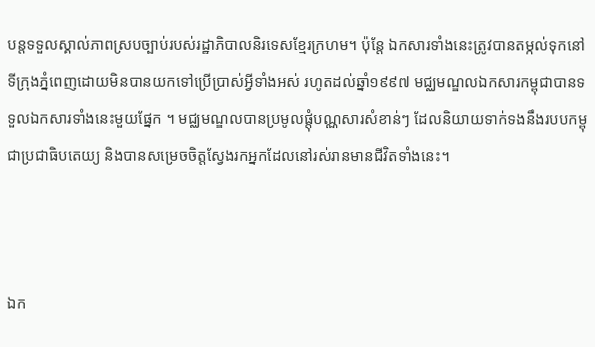បន្តទទួលស្គាល់ភាពស្របច្បាប់របស់រដ្ឋាភិបាលនិរទេសខ្មែរក្រហម។ ប៉ុន្តែ ឯកសារទាំងនេះត្រូវបានតម្កល់ទុកនៅទីក្រុងភ្នំពេញដោយមិនបានយកទៅប្រើប្រាស់អ្វីទាំងអស់ រហូតដល់ឆ្នាំ១៩៩៧ មជ្ឈមណ្ឌលឯកសារកម្ពុជាបានទទួលឯកសារទាំងនេះមួយផ្នែក ។ មជ្ឈមណ្ឌលបានប្រមូលផ្តុំបណ្ណសារសំខាន់ៗ ដែលនិយាយទាក់ទងនឹងរបបកម្ពុជាប្រជាធិបតេយ្យ និងបានសម្រេចចិត្តស្វែងរកអ្នកដែលនៅរស់រានមានជីវិតទាំងនេះ។



ឯក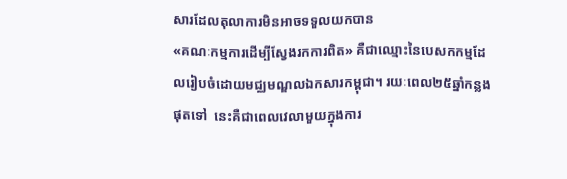សារដែលតុលាការមិនអាចទទួលយកបាន
«គណៈកម្មការដើម្បីស្វែងរកការពិត» គឺជាឈ្មោះនៃបេសកកម្មដែលរៀបចំដោយមជ្ឈមណ្ឌលឯកសារកម្ពុជា។ រយៈពេល២៥ឆ្នាំកន្លងផុតទៅ  នេះគឺជាពេលវេលាមួយក្នុងការ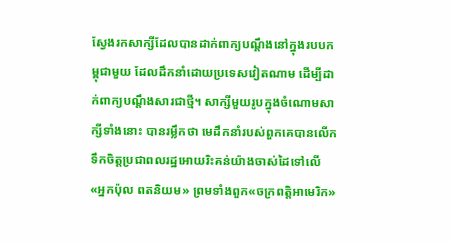ស្វែងរកសាក្សីដែលបានដាក់ពាក្យបណ្តឹងនៅក្នុងរបបកម្ពុជាមួយ ដែលដឹកនាំដោយប្រទេសវៀតណាម ដើម្បីដាក់ពាក្យបណ្តឹងសារជាថ្មី។ សាក្សីមួយរូបក្នុងចំណោមសាក្សីទាំងនោះ បានរម្លឹកថា មេដឹកនាំរបស់ពួកគេបានលើកទឹកចិត្តប្រជាពលរដ្ឋអោយរិះគន់យ៉ាងចាស់ដៃទៅលើ «អ្នកប៉ុល ពតនិយម» ព្រមទាំងពួក«ចក្រពត្តិអាមេរិក»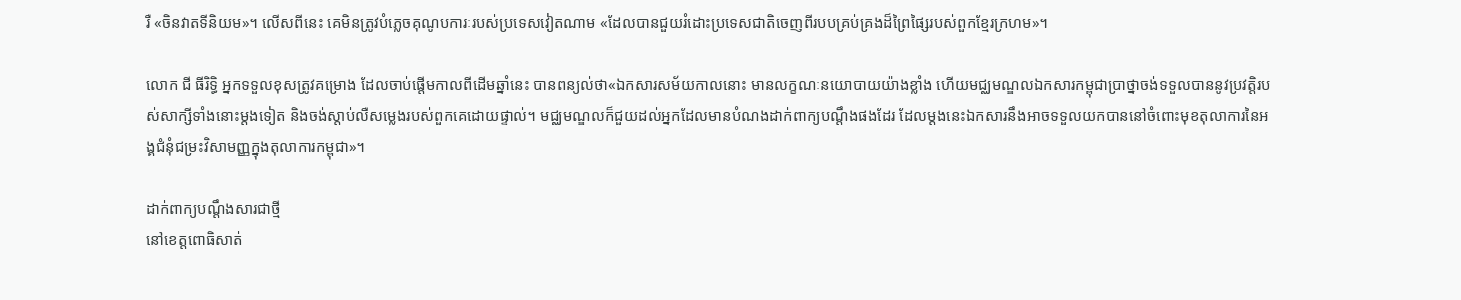រឺ «ចិនវាតទីនិយម»។ លើសពីនេះ គេមិនត្រូវបំភ្លេចគុណូបការៈរបស់ប្រទេសវៀតណាម «ដែលបានជួយរំដោះប្រទេសជាតិចេញពីរបបគ្រប់គ្រងដ៏ព្រៃផ្សៃរបស់ពួកខ្មែរក្រហម»។

លោក ជី ធីរិទ្ធិ អ្នកទទួលខុសត្រូវគម្រោង ដែលចាប់ផ្តើមកាលពីដើមឆ្នាំនេះ បានពន្យល់ថា«ឯកសារសម័យកាលនោះ មានលក្ខណៈនយោបាយយ៉ាងខ្លាំង ហើយមជ្ឈមណ្ឌលឯកសារកម្ពុជាប្រាថ្នាចង់ទទួលបាននូវប្រវត្តិរបស់សាក្សីទាំងនោះម្តងទៀត និងចង់ស្តាប់លឺសម្លេងរបស់ពួកគេដោយផ្ទាល់។ មជ្ឈមណ្ឌលក៏ជួយដល់អ្នកដែលមានបំណងដាក់ពាក្យបណ្តឹងផងដែរ ដែលម្តងនេះឯកសារនឹងអាចទទួលយកបាននៅចំពោះមុខតុលាការនៃអង្គជំនុំជម្រះវិសាមញ្ញក្នុងតុលាការកម្ពុជា»។

ដាក់ពាក្យបណ្តឹងសារជាថ្មី
នៅខេត្តពោធិសាត់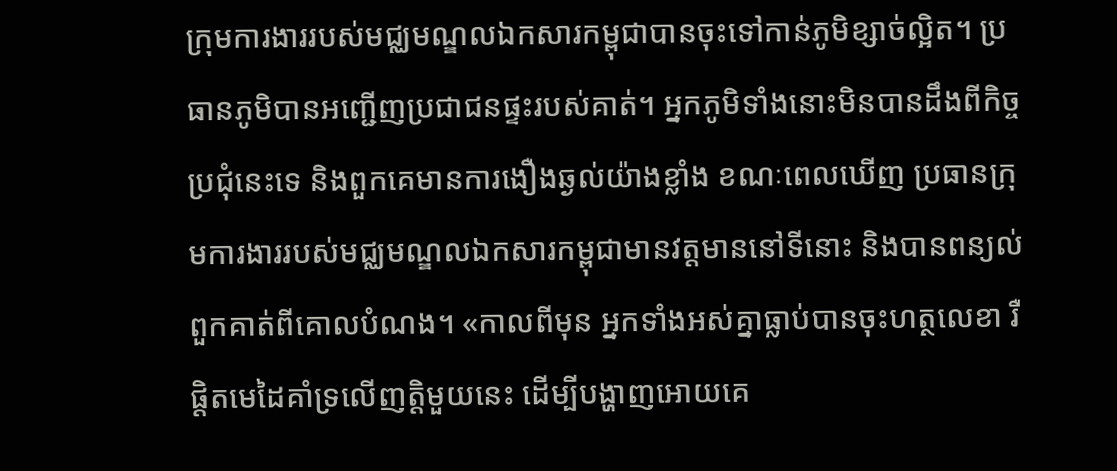ក្រុមការងាររបស់មជ្ឈមណ្ឌលឯកសារកម្ពុជាបានចុះទៅកាន់ភូមិខ្សាច់ល្អិត។ ប្រធានភូមិបានអញ្ជើញប្រជាជនផ្ទះរបស់គាត់។ អ្នកភូមិទាំងនោះមិនបានដឹងពីកិច្ចប្រជុំនេះទេ និងពួកគេមានការងឿងឆ្ងល់យ៉ាងខ្លាំង ខណៈពេលឃើញ ប្រធានក្រុមការងាររបស់មជ្ឈមណ្ឌលឯកសារកម្ពុជាមានវត្តមាននៅទីនោះ និងបានពន្យល់ពួកគាត់ពីគោលបំណង។ «កាលពីមុន អ្នកទាំងអស់គ្នាធ្លាប់បានចុះហត្ថលេខា រឺផ្តិតមេដៃគាំទ្រលើញត្តិមួយនេះ ដើម្បីបង្ហាញអោយគេ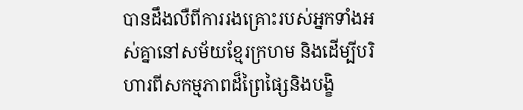បានដឹងលឺពីការរងគ្រោះរបស់អ្នកទាំងអស់គ្នានៅសម័យខ្មែរក្រហម និងដើម្បីបរិហារពីសកម្មភាពដ៏ព្រៃផ្សៃនិងបង្ខិ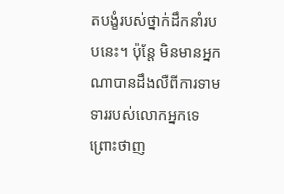តបង្ខំរបស់ថ្នាក់ដឹកនាំរបបនេះ។ ប៉ុន្តែ មិនមានអ្នកណាបានដឹងលឺពីការទាមទាររបស់លោកអ្នកទេ ព្រោះថាញ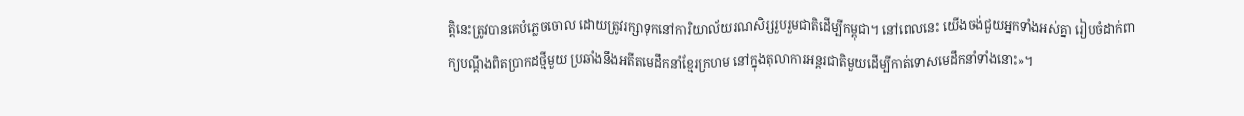ត្តិនេះត្រូវបានគេបំភ្លេចចោល ដោយត្រូវរក្សាទុកនៅការិយាល័យរណសិរ្សរួបរួមជាតិដើម្បីកម្ពុជា។ នៅពេលនេះ យើងចង់ជួយអ្នកទាំងអស់គ្នា រៀបចំដាក់ពាក្យបណ្តឹងពិតប្រាកដថ្មីមួយ ប្រឆាំងនឹងអតីតមេដឹកនាំខ្មែរក្រហម នៅក្នុងតុលាការអន្តរជាតិមួយដើម្បីកាត់ទោសមេដឹកនាំទាំងនោះ»។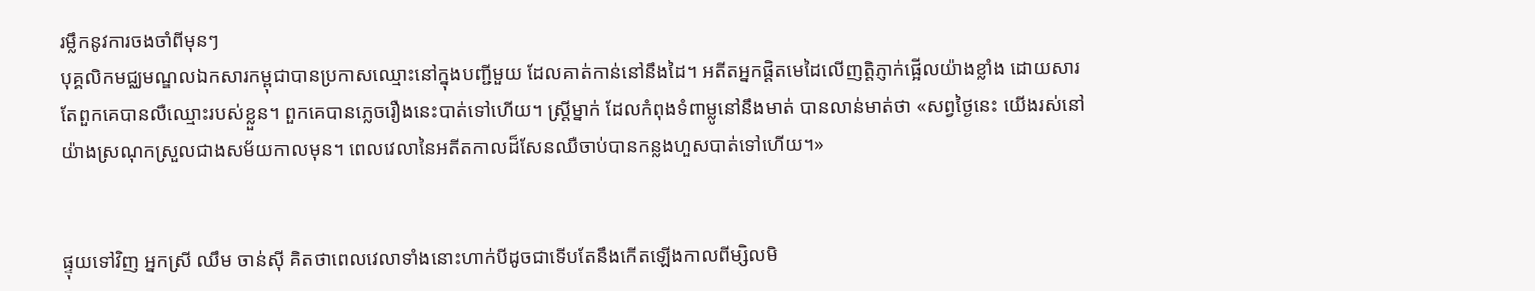រម្លឹកនូវការចងចាំពីមុនៗ
បុគ្គលិកមជ្ឈមណ្ឌលឯកសារកម្ពុជាបានប្រកាសឈ្មោះនៅក្នុងបញ្ជីមួយ ដែលគាត់កាន់នៅនឹងដៃ។ អតីតអ្នកផ្តិតមេដៃលើញត្តិភ្ញាក់ផ្អើលយ៉ាងខ្លាំង ដោយសារតែពួកគេបានលឺឈ្មោះរបស់ខ្លួន។ ពួកគេបានភ្លេចរឿងនេះបាត់ទៅហើយ។ ស្រ្តីម្នាក់ ដែលកំពុងទំពាម្លូនៅនឹងមាត់ បានលាន់មាត់ថា «សព្វថ្ងៃនេះ យើងរស់នៅយ៉ាងស្រណុកស្រួលជាងសម័យកាលមុន។ ពេលវេលានៃអតីតកាលដ៏សែនឈឺចាប់បានកន្លងហួសបាត់ទៅហើយ។»


ផ្ទុយទៅវិញ អ្នកស្រី ឈឹម ចាន់ស៊ី គិតថាពេលវេលាទាំងនោះហាក់បីដូចជាទើបតែនឹងកើតឡើងកាលពីម្សិលមិ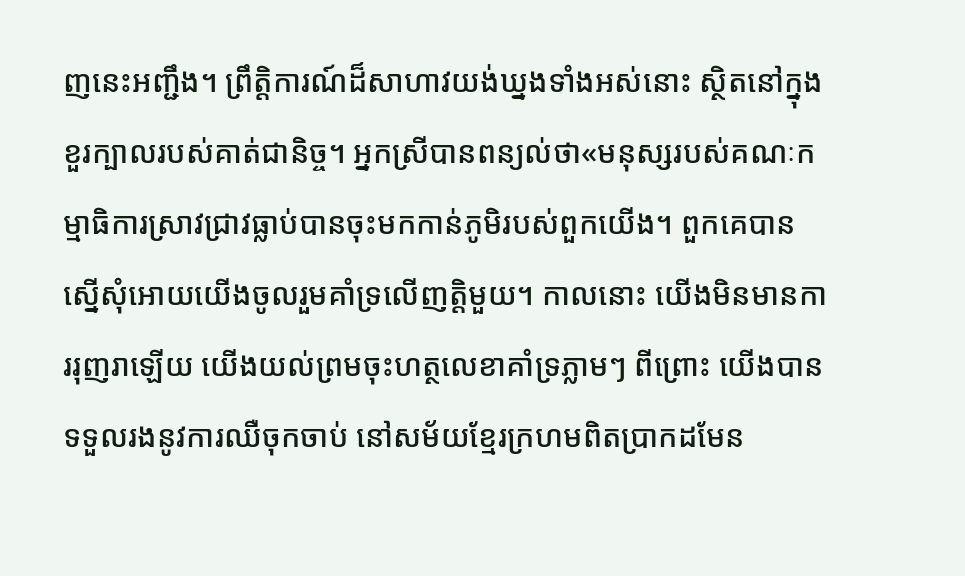ញនេះអញ្ជឹង។ ព្រឹត្តិការណ៍ដ៏សាហាវយង់ឃ្នងទាំងអស់នោះ ស្ថិតនៅក្នុងខួរក្បាលរបស់គាត់ជានិច្ច។ អ្នកស្រីបានពន្យល់ថា«មនុស្សរបស់គណៈកម្មាធិការស្រាវជ្រាវធ្លាប់បានចុះមកកាន់ភូមិរបស់ពួកយើង។ ពួកគេបានស្នើសុំអោយយើងចូលរួមគាំទ្រលើញត្តិមួយ។ កាលនោះ យើងមិនមានការរុញរាឡើយ យើងយល់ព្រមចុះហត្ថលេខាគាំទ្រភ្លាមៗ ពីព្រោះ យើងបានទទួលរងនូវការឈឺចុកចាប់ នៅសម័យខ្មែរក្រហមពិតប្រាកដមែន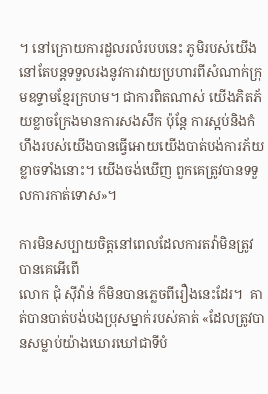។ នៅក្រោយការដួលរលំរបបនេះ ភូមិរបស់យើងនៅតែបន្តទទួលរងនូវការវាយប្រហារពីសំណាក់ក្រុមឧទ្ទាមខ្មែរក្រហម។ ជាការពិតណាស់ យើងភិតភ័យខ្លាចក្រែងមានការសងសឹក ប៉ុន្តែ ការស្អប់និងកំហឹងរបស់យើងបានធ្វើអោយយើងបាត់បង់ការភ័យខ្លាចទាំងនោះ។ យើងចង់ឃើញ ពួកគេត្រូវបានទទួលការកាត់ទោស»។

ការមិនសប្បាយចិត្តនៅពេលដែលការតវ៉ាមិនត្រូវបានគេអើពើ
លោក ជុំ ស៊ីវ៉ាន់ ក៏មិនបានភ្លេចពីរឿងនេះដែរ។  គាត់បានបាត់បង់បងប្រុសម្នាក់របស់គាត់ «ដែលត្រូវបានសម្លាប់យ៉ាងឃោរឃៅជាទីបំ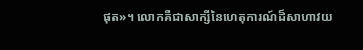ផុត»។ លោកគឺជាសាក្សីនៃហេតុការណ៍ដ៏សាហាវយ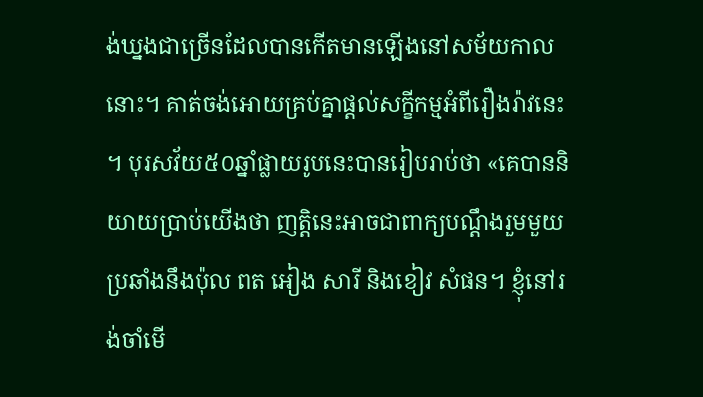ង់ឃ្នងជាច្រើនដែលបានកើតមានឡើងនៅសម័យកាលនោះ។ គាត់ចង់អោយគ្រប់គ្នាផ្តល់សក្ខីកម្មអំពីរឿងរ៉ាវនេះ។ បុរសវ័យ៥០ឆ្នាំផ្លាយរូបនេះបានរៀបរាប់ថា «គេបាននិយាយប្រាប់យើងថា ញត្តិនេះអាចជាពាក្យបណ្តឹងរួមមួយ ប្រឆាំងនឹងប៉ុល ពត អៀង សារី និងខៀវ សំផន។ ខ្ញុំនៅរង់ចាំមើ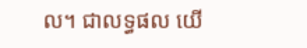ល។ ជាលទ្ធផល យើ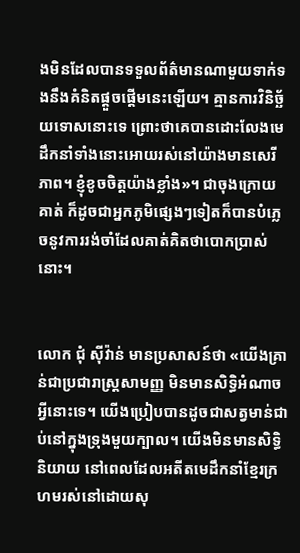ងមិនដែលបានទទួលព័ត៌មានណាមួយទាក់ទងនឹងគំនិតផ្តួចផ្តើមនេះឡើយ។ គ្មានការវិនិច្ឆ័យទោសនោះទេ ព្រោះថាគេបានដោះលែងមេដឹកនាំទាំងនោះអោយរស់នៅយ៉ាងមានសេរីភាព។ ខ្ញុំខូចចិត្តយ៉ាងខ្លាំង»។ ជាចុងក្រោយ គាត់ ក៏ដូចជាអ្នកភូមិផ្សេងៗទៀតក៏បានបំភ្លេចនូវការរង់ចាំដែលគាត់គិតថាបោកប្រាស់នោះ។


លោក ជុំ ស៊ីវ៉ាន់ មានប្រសាសន៍ថា «យើងគ្រាន់ជាប្រជារាស្រ្តសាមញ្ញ មិនមានសិទ្ធិអំណាចអ្វីនោះទេ។ យើងប្រៀបបានដូចជាសត្វមាន់ជាប់នៅក្នុងទ្រុងមួយក្បាល។ យើងមិនមានសិទ្ធិនិយាយ នៅពេលដែលអតីតមេដឹកនាំខ្មែរក្រហមរស់នៅដោយសុ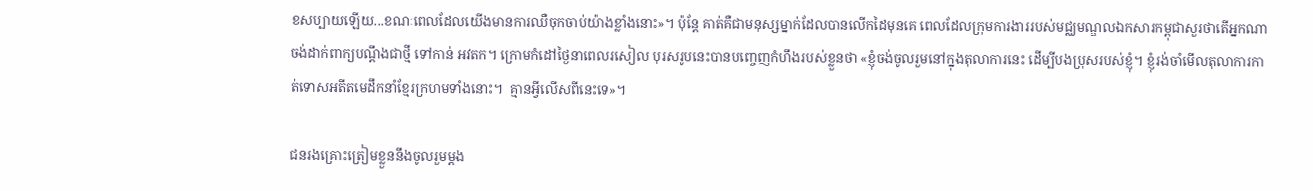ខសប្បាយឡើយ...ខណៈពេលដែលយើងមានការឈឺចុកចាប់យ៉ាងខ្លាំងនោះ»។ ប៉ុន្តែ គាត់គឺជាមនុស្សម្នាក់ដែលបានលើកដៃមុនគេ ពេលដែលក្រុមការងាររបស់មជ្ឈមណ្ឌលឯកសារកម្ពុជាសួរថាតើអ្នកណាចង់ដាក់ពាក្យបណ្តឹងជាថ្មី ទៅកាន់ អវតក។ ក្រោមកំដៅថ្ងៃនាពេលរសៀល បុរសរូបនេះបានបញ្ចេញកំហឹងរបស់ខ្លួនថា «ខ្ញុំចង់ចូលរួមនៅក្នុងតុលាការនេះ ដើម្បីបងប្រុសរបស់ខ្ញុំ។ ខ្ញុំរង់ចាំមើលតុលាការកាត់ទោសអតីតមេដឹកនាំខ្មែរក្រហមទាំងនោះ។  គ្មានអ្វីលើសពីនេះទេ»។

ជនរងគ្រោះត្រៀមខ្លួននឹងចូលរួមម្តង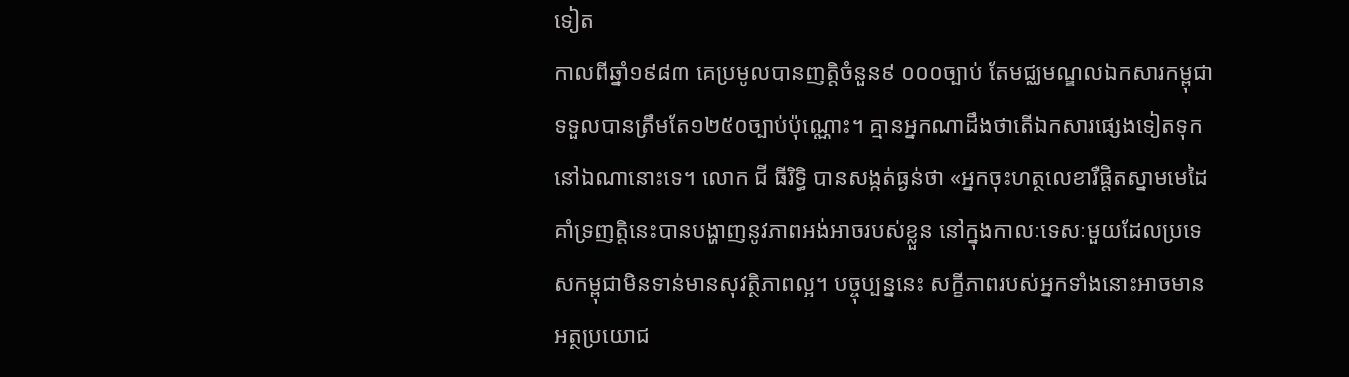ទៀត
កាលពីឆ្នាំ១៩៨៣ គេប្រមូលបានញត្តិចំនួន៩ ០០០ច្បាប់ តែមជ្ឈមណ្ឌលឯកសារកម្ពុជាទទួលបានត្រឹមតែ១២៥០ច្បាប់ប៉ុណ្ណោះ។ គ្មានអ្នកណាដឹងថាតើឯកសារផ្សេងទៀតទុកនៅឯណានោះទេ។ លោក ជី ធីរិទ្ធិ បានសង្កត់ធ្ងន់ថា «អ្នកចុះហត្ថលេខារឺផ្តិតស្នាមមេដៃគាំទ្រញត្តិនេះបានបង្ហាញនូវភាពអង់អាចរបស់ខ្លួន នៅក្នុងកាលៈទេសៈមួយដែលប្រទេសកម្ពុជាមិនទាន់មានសុវត្ថិភាពល្អ។ បច្ចុប្បន្ននេះ សក្ខីភាពរបស់អ្នកទាំងនោះអាចមានអត្ថប្រយោជ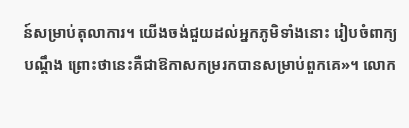ន៍សម្រាប់តុលាការ។ យើងចង់ជួយដល់អ្នកភូមិទាំងនោះ រៀបចំពាក្យបណ្តឹង ព្រោះថានេះគឺជាឱកាសកម្ររកបានសម្រាប់ពួកគេ»។ លោក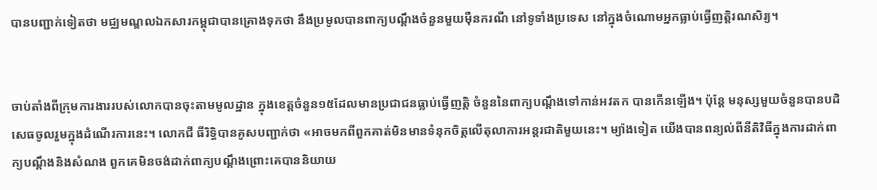បានបញ្ជាក់ទៀតថា មជ្ឈមណ្ឌលឯកសារកម្ពុជាបានគ្រោងទុកថា នឹងប្រមូលបានពាក្យបណ្តឹងចំនួនមួយម៉ឺនករណី នៅទូទាំងប្រទេស នៅក្នុងចំណោមអ្នកធ្លាប់ធ្វើញត្តិរណសិរ្យ។


ចាប់តាំងពីក្រុមការងាររបស់លោកបានចុះតាមមូលដ្ឋាន ក្នុងខេត្តចំនួន១៥ដែលមានប្រជាជនធ្លាប់ធ្វើញត្តិ ចំនួននៃពាក្យបណ្តឹងទៅកាន់អវតក បានកើនឡើង។ ប៉ុន្តែ មនុស្សមួយចំនួនបានបដិសេធចូលរួមក្នុងដំណើរការនេះ។ លោកជី ធីរិទ្ធិបានគូសបញ្ជាក់ថា «អាចមកពីពួកគាត់មិនមានទំនុកចិត្តលើតុលាការអន្តរជាតិមួយនេះ។ ម្យ៉ាងទៀត យើងបានពន្យល់ពីនីតិវិធីក្នុងការដាក់ពាក្យបណ្តឹងនិងសំណង ពួកគេមិនចង់ដាក់ពាក្យបណ្តឹងព្រោះគេបាននិយាយ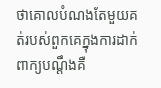ថាគោលបំណងតែមួយគត់របស់ពួកគេក្នុងការដាក់ពាក្យបណ្តឹងគឺ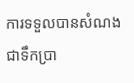ការទទួលបានសំណងជាទឹកប្រា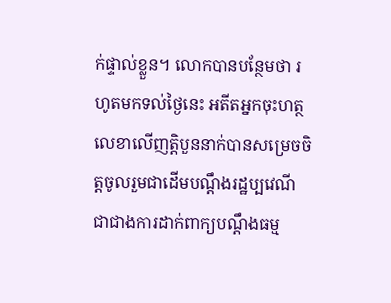ក់ផ្ទាល់ខ្លួន។ លោកបានបន្ថែមថា រហូតមកទល់ថ្ងៃនេះ អតីតអ្នកចុះហត្ថលេខាលើញត្តិបួននាក់បានសម្រេចចិត្តចូលរួមជាដើមបណ្តឹងរដ្ឋប្បវេណី ជាជាងការដាក់ពាក្យបណ្តឹងធម្ម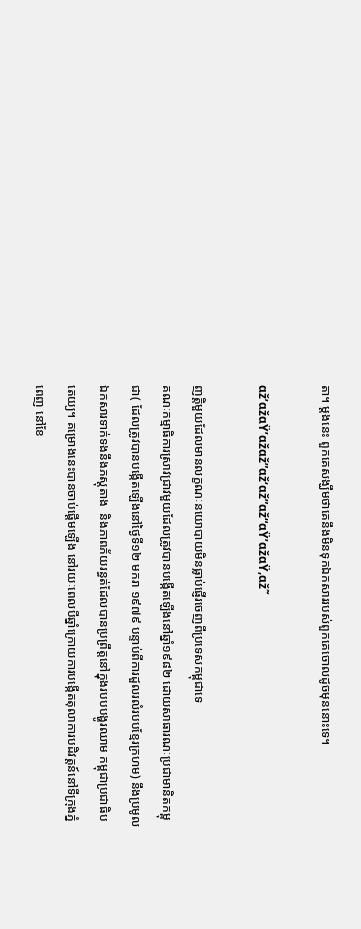តា។ ម្តងនេះ ពួកគេសង្ឃឹមថាគេនឹងមិនទុកឯកសាររបស់ពួកគេចោលដូចមុននោះទេ។

αž’αžαŸ’αžαž”αž‘αž”αž“αŸ’αžαŸ‚αž˜

ញត្តិមួយដែលមានលក្ខណៈនយោបាយមិនធ្លាប់ផ្ញើរចេញពីប្រទេសកម្ពុជាទេ
គណៈកម្មាធិការស្រាវជ្រាវមួយដែលត្រូវបានបង្កើតឡើងនៅឆ្នាំ១៩៨២ ដោយសាធារណៈប្រជាមានិតកម្ពុជា( ដែលត្រូវបានបង្កើតឡើងនៅថ្ងៃទី១២ មករា ១៩៧៩ បន្ទាប់ពីការដួលរលំរបបខ្មែរក្រហម) នឹងប្រមូលឯកសារទាក់ទងនឹងភស្តុតាង  និងភាពភ័យរន្ធត់ដែលបានប្រព្រឹត្តនៅក្នុងរបបបង្ហូរឈាម កម្ពុជាប្រជាធិបតេយ្យ។ គម្រោងនេះបានចាប់ផ្តើមឡើង នៅរយៈពេលបីឆ្នាំក្រោយការបង្កើតតុលាការបដិវត្តន៍នៅទីក្រុងភ្នំពេញ នៅខែ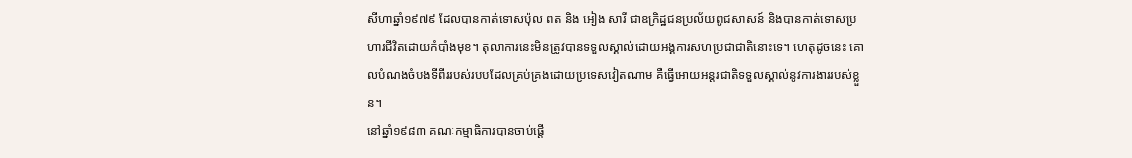សីហាឆ្នាំ១៩៧៩ ដែលបានកាត់ទោសប៉ុល ពត និង អៀង សារី ជាឧក្រិដ្ឋជនប្រល័យពូជសាសន៍ និងបានកាត់ទោសប្រហារជីវិតដោយកំបាំងមុខ។ តុលាការនេះមិនត្រូវបានទទួលស្គាល់ដោយអង្គការសហប្រជាជាតិនោះទេ។ ហេតុដូចនេះ គោលបំណងចំបងទីពីររបស់របបដែលគ្រប់គ្រងដោយប្រទេសវៀតណាម គឺធ្វើអោយអន្តរជាតិទទួលស្គាល់នូវការងាររបស់ខ្លួន។
នៅឆ្នាំ១៩៨៣ គណៈកម្មាធិការបានចាប់ផ្តើ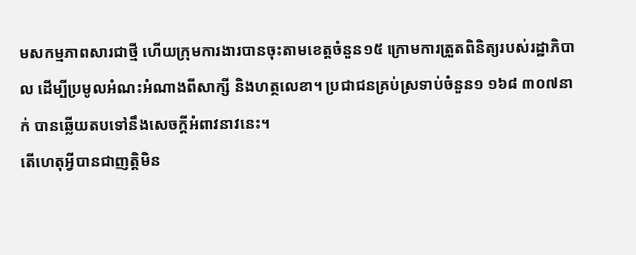មសកម្មភាពសារជាថ្មី ហើយក្រុមការងារបានចុះតាមខេត្តចំនួន១៥ ក្រោមការត្រួតពិនិត្យរបស់រដ្ឋាភិបាល ដើម្បីប្រមូលអំណះអំណាងពីសាក្សី និងហត្ថលេខា។ ប្រជាជនគ្រប់ស្រទាប់ចំនួន១ ១៦៨ ៣០៧នាក់ បានឆ្លើយតបទៅនឹងសេចក្តីអំពាវនាវនេះ។
តើហេតុអ្វីបានជាញត្តិមិន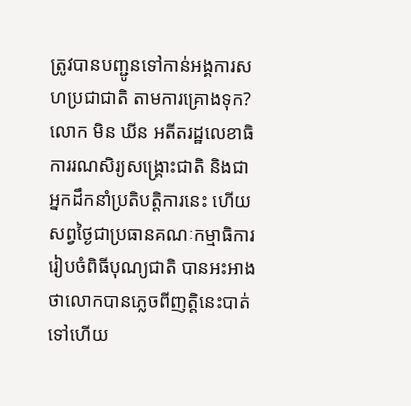ត្រូវបានបញ្ជូនទៅកាន់អង្គការសហប្រជាជាតិ តាមការគ្រោងទុក? លោក មិន ឃីន អតីតរដ្ឋលេខាធិការរណសិរ្យសង្រ្គោះជាតិ និងជាអ្នកដឹកនាំប្រតិបត្តិការនេះ ហើយសព្វថ្ងៃជាប្រធានគណៈកម្មាធិការរៀបចំពិធីបុណ្យជាតិ បានអះអាងថាលោកបានភ្លេចពីញត្តិនេះបាត់ទៅហើយ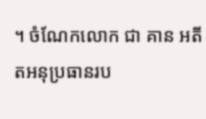។ ចំណែកលោក ជា គាន អតីតអនុប្រធានរប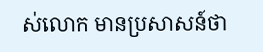ស់លោក មានប្រសាសន៍ថា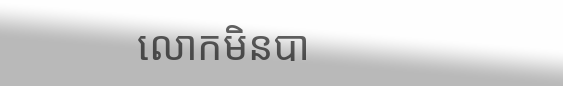លោកមិនបា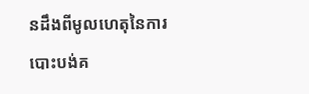នដឹងពីមូលហេតុនៃការបោះបង់គ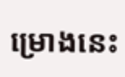ម្រោងនេះ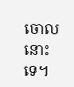ចោលនោះទេ។